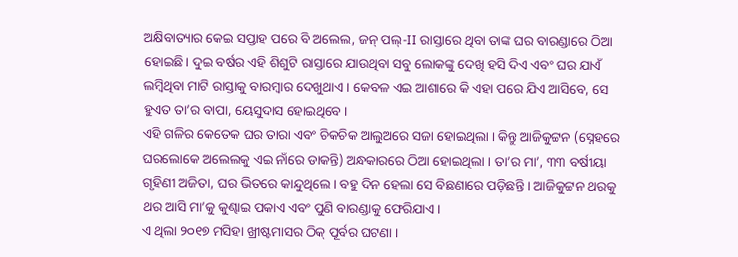ଅକ୍ଷିବାତ୍ୟାର କେଇ ସପ୍ତାହ ପରେ ବି ଅଲେଲ, ଜନ୍ ପଲ୍-II ରାସ୍ତାରେ ଥିବା ତାଙ୍କ ଘର ବାରଣ୍ଡାରେ ଠିଆ ହୋଇଛି। ଦୁଇ ବର୍ଷର ଏହି ଶିଶୁଟି ରାସ୍ତାରେ ଯାଉଥିବା ସବୁ ଲୋକଙ୍କୁ ଦେଖି ହସି ଦିଏ ଏବଂ ଘର ଯାଏଁ ଲମ୍ବିଥିବା ମାଟି ରାସ୍ତାକୁ ବାରମ୍ବାର ଦେଖୁଥାଏ । କେବଳ ଏଇ ଆଶାରେ କି ଏହା ପରେ ଯିଏ ଆସିବେ, ସେ ହୁଏତ ତା’ର ବାପା, ୟେସୁଦାସ ହୋଇଥିବେ ।
ଏହି ଗଳିର କେତେକ ଘର ତାରା ଏବଂ ଚିକଚିକ ଆଲୁଅରେ ସଜା ହୋଇଥିଲା । କିନ୍ତୁ ଆଜିକୁଟ୍ଟନ (ସ୍ନେହରେ ଘରଲୋକେ ଅଲେଲକୁ ଏଇ ନାଁରେ ଡାକନ୍ତି) ଅନ୍ଧକାରରେ ଠିଆ ହୋଇଥିଲା । ତା’ର ମା’, ୩୩ ବର୍ଷୀୟା ଗୃହିଣୀ ଅଜିତା, ଘର ଭିତରେ କାନ୍ଦୁଥିଲେ। ବହୁ ଦିନ ହେଲା ସେ ବିଛଣାରେ ପଡ଼ିଛନ୍ତି । ଆଜିକୁଟ୍ଟନ ଥରକୁ ଥର ଆସି ମା’କୁ କୁଣ୍ଢାଇ ପକାଏ ଏବଂ ପୁଣି ବାରଣ୍ଡାକୁ ଫେରିଯାଏ ।
ଏ ଥିଲା ୨୦୧୭ ମସିହା ଖ୍ରୀଷ୍ଟମାସର ଠିକ୍ ପୂର୍ବର ଘଟଣା ।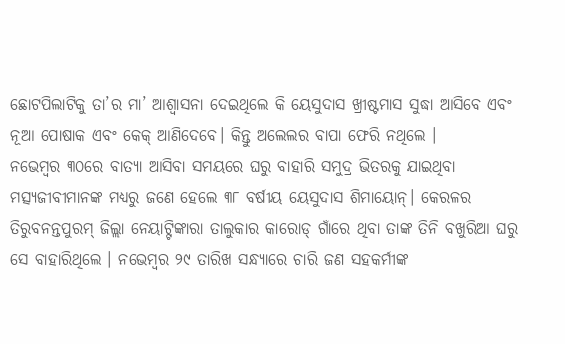ଛୋଟପିଲାଟିକୁ ତା’ର ମା’ ଆଶ୍ୱାସନା ଦେଇଥିଲେ କି ୟେସୁଦାସ ଖ୍ରୀଷ୍ଟମାସ ସୁଦ୍ଧା ଆସିବେ ଏବଂ ନୂଆ ପୋଷାକ ଏବଂ କେକ୍ ଆଣିଦେବେ। କିନ୍ତୁ ଅଲେଲର ବାପା ଫେରି ନଥିଲେ ।
ନଭେମ୍ବର ୩୦ରେ ବାତ୍ୟା ଆସିବା ସମୟରେ ଘରୁ ବାହାରି ସମୁଦ୍ର ଭିତରକୁ ଯାଇଥିବା ମତ୍ସ୍ୟଜୀବୀମାନଙ୍କ ମଧ୍ୟରୁ ଜଣେ ହେଲେ ୩୮ ବର୍ଷୀୟ ୟେସୁଦାସ ଶିମାୟୋନ୍। କେରଳର ତିରୁବନନ୍ତପୁରମ୍ ଜିଲ୍ଲା ନେୟାଟ୍ଟିଙ୍କାରା ତାଲୁକାର କାରୋଡ୍ ଗାଁରେ ଥିବା ତାଙ୍କ ତିନି ବଖୁରିଆ ଘରୁ ସେ ବାହାରିଥିଲେ । ନଭେମ୍ବର ୨୯ ତାରିଖ ସନ୍ଧ୍ୟାରେ ଚାରି ଜଣ ସହକର୍ମୀଙ୍କ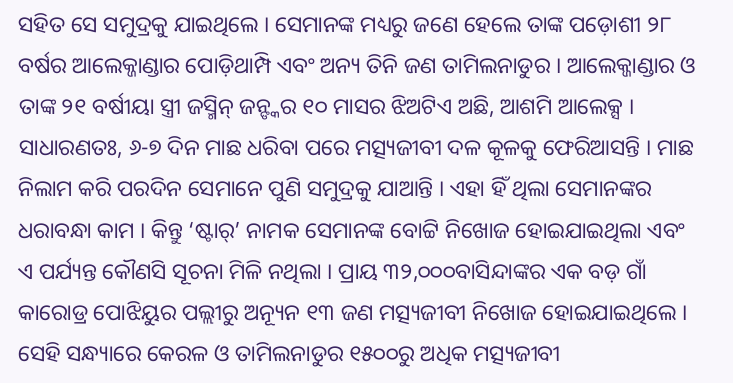ସହିତ ସେ ସମୁଦ୍ରକୁ ଯାଇଥିଲେ । ସେମାନଙ୍କ ମଧ୍ୟରୁ ଜଣେ ହେଲେ ତାଙ୍କ ପଡ଼ୋଶୀ ୨୮ ବର୍ଷର ଆଲେକ୍ଜାଣ୍ଡାର ପୋଡ଼ିଥାମ୍ପି ଏବଂ ଅନ୍ୟ ତିନି ଜଣ ତାମିଲନାଡୁର । ଆଲେକ୍ଜାଣ୍ଡାର ଓ ତାଙ୍କ ୨୧ ବର୍ଷୀୟା ସ୍ତ୍ରୀ ଜସ୍ମିନ୍ ଜନ୍ଙ୍କର ୧୦ ମାସର ଝିଅଟିଏ ଅଛି, ଆଶମି ଆଲେକ୍ସ ।
ସାଧାରଣତଃ, ୬-୭ ଦିନ ମାଛ ଧରିବା ପରେ ମତ୍ସ୍ୟଜୀବୀ ଦଳ କୂଳକୁ ଫେରିଆସନ୍ତି । ମାଛ ନିଲାମ କରି ପରଦିନ ସେମାନେ ପୁଣି ସମୁଦ୍ରକୁ ଯାଆନ୍ତି । ଏହା ହିଁ ଥିଲା ସେମାନଙ୍କର ଧରାବନ୍ଧା କାମ । କିନ୍ତୁ ‘ଷ୍ଟାର୍’ ନାମକ ସେମାନଙ୍କ ବୋଟ୍ଟି ନିଖୋଜ ହୋଇଯାଇଥିଲା ଏବଂ ଏ ପର୍ଯ୍ୟନ୍ତ କୌଣସି ସୂଚନା ମିଳି ନଥିଲା । ପ୍ରାୟ ୩୨,୦୦୦ବାସିନ୍ଦାଙ୍କର ଏକ ବଡ଼ ଗାଁ କାରୋଡ୍ର ପୋଝିୟୁର ପଲ୍ଲୀରୁ ଅନ୍ୟୂନ ୧୩ ଜଣ ମତ୍ସ୍ୟଜୀବୀ ନିଖୋଜ ହୋଇଯାଇଥିଲେ ।
ସେହି ସନ୍ଧ୍ୟାରେ କେରଳ ଓ ତାମିଲନାଡୁର ୧୫୦୦ରୁ ଅଧିକ ମତ୍ସ୍ୟଜୀବୀ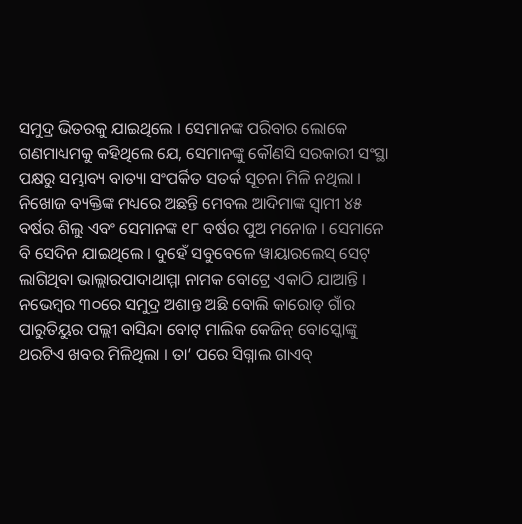ସମୁଦ୍ର ଭିତରକୁ ଯାଇଥିଲେ । ସେମାନଙ୍କ ପରିବାର ଲୋକେ ଗଣମାଧ୍ୟମକୁ କହିଥିଲେ ଯେ, ସେମାନଙ୍କୁ କୌଣସି ସରକାରୀ ସଂସ୍ଥା ପକ୍ଷରୁ ସମ୍ଭାବ୍ୟ ବାତ୍ୟା ସଂପର୍କିତ ସତର୍କ ସୂଚନା ମିଳି ନଥିଲା ।
ନିଖୋଜ ବ୍ୟକ୍ତିଙ୍କ ମଧ୍ୟରେ ଅଛନ୍ତି ମେବଲ ଆଦିମାଙ୍କ ସ୍ୱାମୀ ୪୫ ବର୍ଷର ଶିଲୁ ଏବଂ ସେମାନଙ୍କ ୧୮ ବର୍ଷର ପୁଅ ମନୋଜ । ସେମାନେ ବି ସେଦିନ ଯାଇଥିଲେ । ଦୁହେଁ ସବୁବେଳେ ୱାୟାରଲେସ୍ ସେଟ୍ ଲାଗିଥିବା ଭାଲ୍ଲାରପାଦାଥାମ୍ମା ନାମକ ବୋଟ୍ରେ ଏକାଠି ଯାଆନ୍ତି । ନଭେମ୍ବର ୩୦ରେ ସମୁଦ୍ର ଅଶାନ୍ତ ଅଛି ବୋଲି କାରୋଡ୍ ଗାଁର ପାରୁତିୟୁର ପଲ୍ଲୀ ବାସିନ୍ଦା ବୋଟ୍ ମାଲିକ କେଜିନ୍ ବୋସ୍କୋଙ୍କୁ ଥରଟିଏ ଖବର ମିଳିଥିଲା । ତା’ ପରେ ସିଗ୍ନାଲ ଗାଏବ୍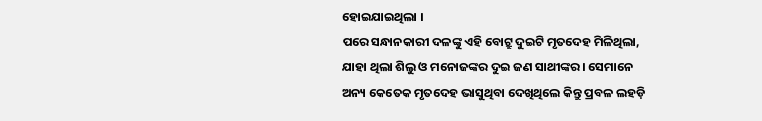ହୋଇଯାଇଥିଲା ।
ପରେ ସନ୍ଧାନକାରୀ ଦଳଙ୍କୁ ଏହି ବୋଟ୍ରୁ ଦୁଇଟି ମୃତଦେହ ମିଳିଥିଲା, ଯାହା ଥିଲା ଶିଲୁ ଓ ମନୋଜଙ୍କର ଦୁଇ ଜଣ ସାଥୀଙ୍କର । ସେମାନେ ଅନ୍ୟ କେତେକ ମୃତଦେହ ଭାସୁଥିବା ଦେଖିଥିଲେ କିନ୍ତୁ ପ୍ରବଳ ଲହଡ଼ି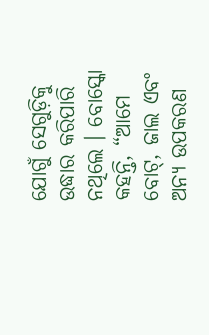ଯୋଗୁଁ ସେଗୁଡ଼ିକୁ ଉଦ୍ଧାର କରିପାରି ନଥିଲେ । ବୋସ୍କୋ କହନ୍ତି, “ଆମେ ବୋଟ୍, ଜାଲ ଏବଂ ଅନ୍ୟ ଉପକରଣ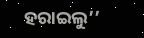ହରାଇଲୁ’’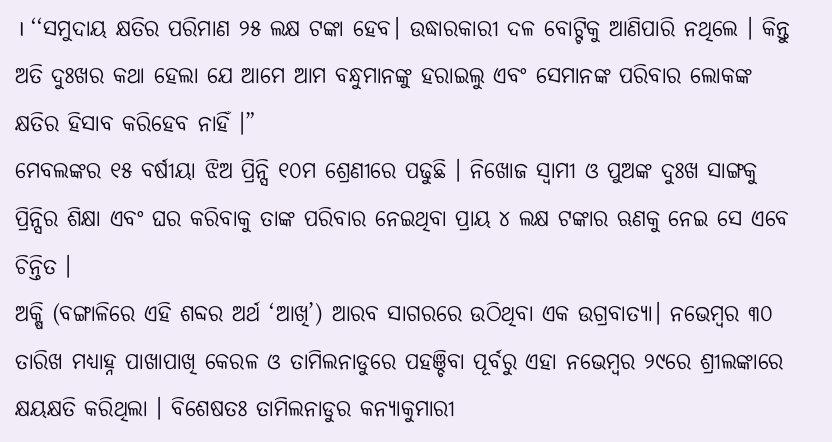। ‘‘ସମୁଦାୟ କ୍ଷତିର ପରିମାଣ ୨୫ ଲକ୍ଷ ଟଙ୍କା ହେବ। ଉଦ୍ଧାରକାରୀ ଦଳ ବୋଟ୍ଟିକୁ ଆଣିପାରି ନଥିଲେ । କିନ୍ତୁ ଅତି ଦୁଃଖର କଥା ହେଲା ଯେ ଆମେ ଆମ ବନ୍ଧୁମାନଙ୍କୁ ହରାଇଲୁ ଏବଂ ସେମାନଙ୍କ ପରିବାର ଲୋକଙ୍କ କ୍ଷତିର ହିସାବ କରିହେବ ନାହିଁ ।”
ମେବଲଙ୍କର ୧୫ ବର୍ଷୀୟା ଝିଅ ପ୍ରିନ୍ସି ୧୦ମ ଶ୍ରେଣୀରେ ପଢୁଛି । ନିଖୋଜ ସ୍ୱାମୀ ଓ ପୁଅଙ୍କ ଦୁଃଖ ସାଙ୍ଗକୁ ପ୍ରିନ୍ସିର ଶିକ୍ଷା ଏବଂ ଘର କରିବାକୁ ତାଙ୍କ ପରିବାର ନେଇଥିବା ପ୍ରାୟ ୪ ଲକ୍ଷ ଟଙ୍କାର ଋଣକୁ ନେଇ ସେ ଏବେ ଚିନ୍ତିତ ।
ଅକ୍ଷି (ବଙ୍ଗାଳିରେ ଏହି ଶବ୍ଦର ଅର୍ଥ ‘ଆଖି’) ଆରବ ସାଗରରେ ଉଠିଥିବା ଏକ ଉଗ୍ରବାତ୍ୟା। ନଭେମ୍ବର ୩୦ ତାରିଖ ମଧ୍ୟାହ୍ନ ପାଖାପାଖି କେରଳ ଓ ତାମିଲନାଡୁରେ ପହଞ୍ଚିବା ପୂର୍ବରୁ ଏହା ନଭେମ୍ବର ୨୯ରେ ଶ୍ରୀଲଙ୍କାରେ କ୍ଷୟକ୍ଷତି କରିଥିଲା । ବିଶେଷତଃ ତାମିଲନାଡୁର କନ୍ୟାକୁମାରୀ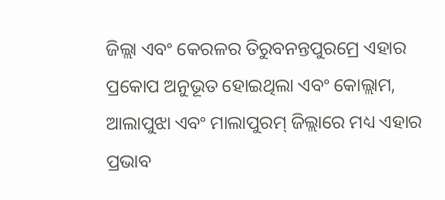ଜିଲ୍ଲା ଏବଂ କେରଳର ତିରୁବନନ୍ତପୁରମ୍ରେ ଏହାର ପ୍ରକୋପ ଅନୁଭୂତ ହୋଇଥିଲା ଏବଂ କୋଲ୍ଲାମ, ଆଲାପୁଝା ଏବଂ ମାଲାପୁରମ୍ ଜିଲ୍ଲାରେ ମଧ୍ୟ ଏହାର ପ୍ରଭାବ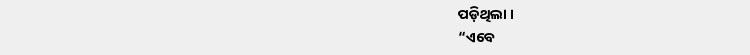ପଡ଼ିଥିଲା ।
“ଏବେ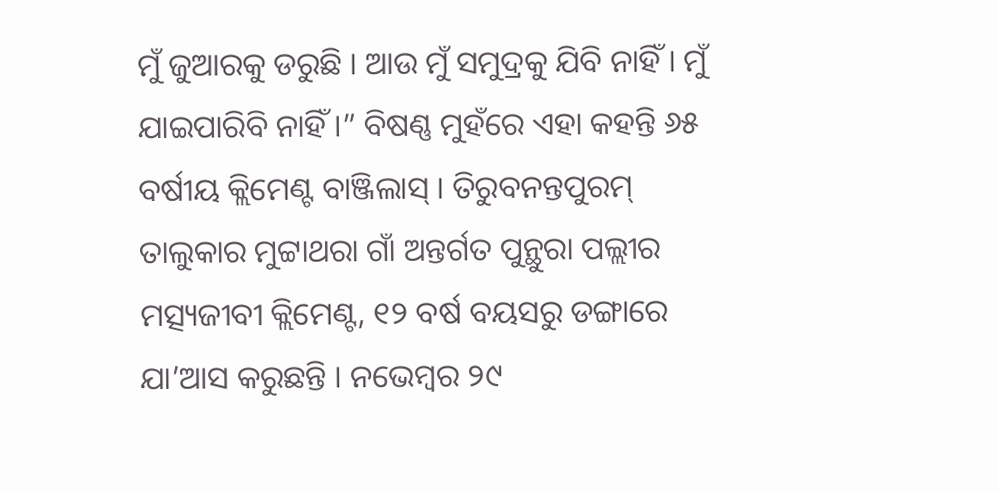ମୁଁ ଜୁଆରକୁ ଡରୁଛି । ଆଉ ମୁଁ ସମୁଦ୍ରକୁ ଯିବି ନାହିଁ । ମୁଁ ଯାଇପାରିବି ନାହିଁ ।” ବିଷଣ୍ଣ ମୁହଁରେ ଏହା କହନ୍ତି ୬୫ ବର୍ଷୀୟ କ୍ଲିମେଣ୍ଟ ବାଞ୍ଜିଲାସ୍ । ତିରୁବନନ୍ତପୁରମ୍ ତାଲୁକାର ମୁଟ୍ଟାଥରା ଗାଁ ଅନ୍ତର୍ଗତ ପୁନ୍ଥୁରା ପଲ୍ଲୀର ମତ୍ସ୍ୟଜୀବୀ କ୍ଲିମେଣ୍ଟ, ୧୨ ବର୍ଷ ବୟସରୁ ଡଙ୍ଗାରେ ଯା’ଆସ କରୁଛନ୍ତି । ନଭେମ୍ବର ୨୯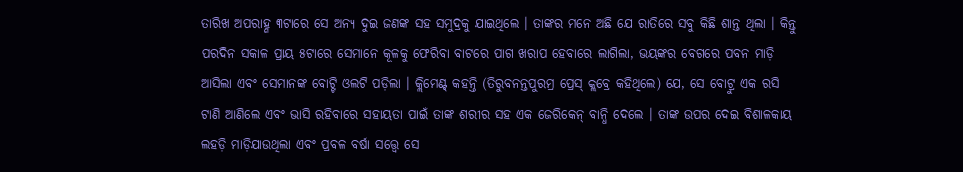ତାରିଖ ଅପରାହ୍ଣ ୩ଟାରେ ସେ ଅନ୍ୟ ଦୁଇ ଜଣଙ୍କ ସହ ସମୁଦ୍ରକୁ ଯାଇଥିଲେ । ତାଙ୍କର ମନେ ଅଛି ଯେ ରାତିରେ ସବୁ କିଛି ଶାନ୍ତ ଥିଲା । କିନ୍ତୁ ପରଦିନ ସକାଳ ପ୍ରାୟ ୫ଟାରେ ସେମାନେ କୂଳକୁ ଫେରିବା ବାଟରେ ପାଗ ଖରାପ ହେବାରେ ଲାଗିଲା, ଭୟଙ୍କର ବେଗରେ ପବନ ମାଡ଼ି ଆସିଲା ଏବଂ ସେମାନଙ୍କ ବୋଟ୍ଟି ଓଲଟି ପଡ଼ିଲା । କ୍ଲିମେଣ୍ଟ୍ କହନ୍ତି (ତିରୁବନନ୍ତପୁରମ୍ର ପ୍ରେସ୍ କ୍ଲବ୍ରେ କହିଥିଲେ) ଯେ, ସେ ବୋଟ୍ରୁ ଏକ ରସି ଟାଣି ଆଣିଲେ ଏବଂ ଭାସି ରହିବାରେ ସହାୟତା ପାଇଁ ତାଙ୍କ ଶରୀର ସହ ଏକ ଜେରିକେନ୍ ବାନ୍ଧି ଦେଲେ । ତାଙ୍କ ଉପର ଦେଇ ବିଶାଳକାୟ ଲହଡ଼ି ମାଡ଼ିଯାଉଥିଲା ଏବଂ ପ୍ରବଳ ବର୍ଷା ସତ୍ତ୍ୱେ ସେ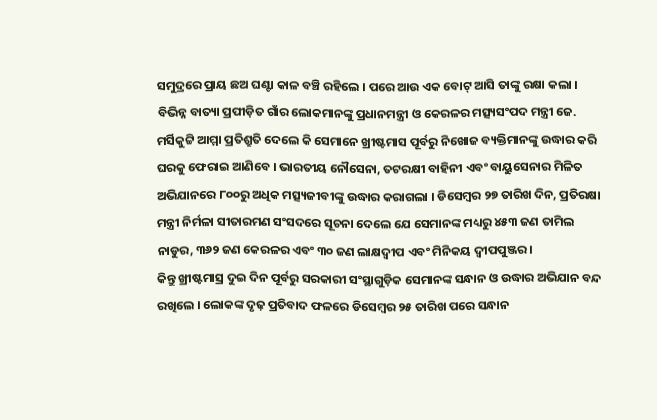ସମୁଦ୍ରରେ ପ୍ରାୟ ଛଅ ଘଣ୍ଟା କାଳ ବଞ୍ଚି ରହିଲେ । ପରେ ଆଉ ଏକ ବୋଟ୍ ଆସି ତାଙ୍କୁ ରକ୍ଷା କଲା ।
ବିଭିନ୍ନ ବାତ୍ୟା ପ୍ରପୀଡ଼ିତ ଗାଁର ଲୋକମାନଙ୍କୁ ପ୍ରଧାନମନ୍ତ୍ରୀ ଓ କେରଳର ମତ୍ସ୍ୟସଂପଦ ମନ୍ତ୍ରୀ ଜେ. ମର୍ସିକୁଟ୍ଟି ଆମ୍ମା ପ୍ରତିଶ୍ରୁତି ଦେଲେ କି ସେମାନେ ଖ୍ରୀଷ୍ଟମାସ ପୂର୍ବରୁ ନିଖୋଜ ବ୍ୟକ୍ତିମାନଙ୍କୁ ଉଦ୍ଧାର କରି ଘରକୁ ଫେରାଇ ଆଣିବେ । ଭାରତୀୟ ନୌସେନା, ତଟରକ୍ଷୀ ବାହିନୀ ଏବଂ ବାୟୁସେନାର ମିଳିତ ଅଭିଯାନରେ ୮୦୦ରୁ ଅଧିକ ମତ୍ସ୍ୟଜୀବୀଙ୍କୁ ଉଦ୍ଧାର କରାଗଲା । ଡିସେମ୍ବର ୨୭ ତାରିଖ ଦିନ, ପ୍ରତିରକ୍ଷା ମନ୍ତ୍ରୀ ନିର୍ମଳା ସୀତାରମଣ ସଂସଦରେ ସୂଚନା ଦେଲେ ଯେ ସେମାନଙ୍କ ମଧ୍ୟରୁ ୪୫୩ ଜଣ ତାମିଲ ନାଡୁର, ୩୬୨ ଜଣ କେରଳର ଏବଂ ୩୦ ଜଣ ଲାକ୍ଷଦ୍ୱୀପ ଏବଂ ମିନିକୟ ଦ୍ୱୀପପୁଞ୍ଜର ।
କିନ୍ତୁ ଖ୍ରୀଷ୍ଟମାସ୍ର ଦୁଇ ଦିନ ପୂର୍ବରୁ ସରକାରୀ ସଂସ୍ଥାଗୁଡ଼ିକ ସେମାନଙ୍କ ସନ୍ଧାନ ଓ ଉଦ୍ଧାର ଅଭିଯାନ ବନ୍ଦ ରଖିଲେ । ଲୋକଙ୍କ ଦୃଢ଼ ପ୍ରତିବାଦ ଫଳରେ ଡିସେମ୍ବର ୨୫ ତାରିଖ ପରେ ସନ୍ଧାନ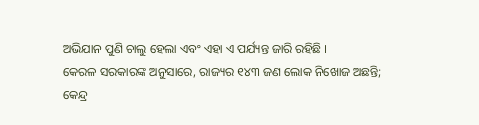ଅଭିଯାନ ପୁଣି ଚାଲୁ ହେଲା ଏବଂ ଏହା ଏ ପର୍ଯ୍ୟନ୍ତ ଜାରି ରହିଛି ।
କେରଳ ସରକାରଙ୍କ ଅନୁସାରେ, ରାଜ୍ୟର ୧୪୩ ଜଣ ଲୋକ ନିଖୋଜ ଅଛନ୍ତି; କେନ୍ଦ୍ର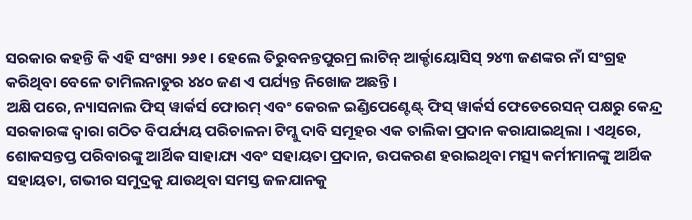ସରକାର କହନ୍ତି କି ଏହି ସଂଖ୍ୟା ୨୬୧ । ହେଲେ ତିରୁବନନ୍ତପୁରମ୍ର ଲାଟିନ୍ ଆର୍କ୍ଡାୟୋସିସ୍ ୨୪୩ ଜଣଙ୍କର ନାଁ ସଂଗ୍ରହ କରିଥିବା ବେଳେ ତାମିଲନାଡୁର ୪୪୦ ଜଣ ଏ ପର୍ଯ୍ୟନ୍ତ ନିଖୋଜ ଅଛନ୍ତି ।
ଅକ୍ଷି ପରେ, ନ୍ୟାସନାଲ ଫିସ୍ ୱାର୍କର୍ସ ଫୋରମ୍ ଏବଂ କେରଳ ଇଣ୍ଡିପେଣ୍ଟେଣ୍ଟ୍ ଫିସ୍ ୱାର୍କର୍ସ ଫେଡେରେସନ୍ ପକ୍ଷରୁ କେନ୍ଦ୍ର ସରକାରଙ୍କ ଦ୍ୱାରା ଗଠିତ ବିପର୍ଯ୍ୟୟ ପରିଚାଳନା ଟିମ୍କୁ ଦାବି ସମୂହର ଏକ ତାଲିକା ପ୍ରଦାନ କରାଯାଇଥିଲା । ଏଥିରେ, ଶୋକସନ୍ତପ୍ତ ପରିବାରଙ୍କୁ ଆର୍ଥିକ ସାହାଯ୍ୟ ଏବଂ ସହାୟତା ପ୍ରଦାନ, ଉପକରଣ ହରାଇଥିବା ମତ୍ସ୍ୟ କର୍ମୀମାନଙ୍କୁ ଆର୍ଥିକ ସହାୟତା, ଗଭୀର ସମୁଦ୍ରକୁ ଯାଉଥିବା ସମସ୍ତ ଜଳଯାନକୁ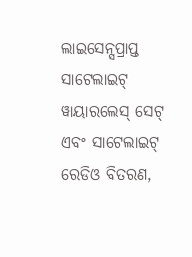ଲାଇସେନ୍ସପ୍ରାପ୍ତ ସାଟେଲାଇଟ୍ ୱାୟାରଲେସ୍ ସେଟ୍ ଏବଂ ସାଟେଲାଇଟ୍ ରେଡିଓ ବିତରଣ,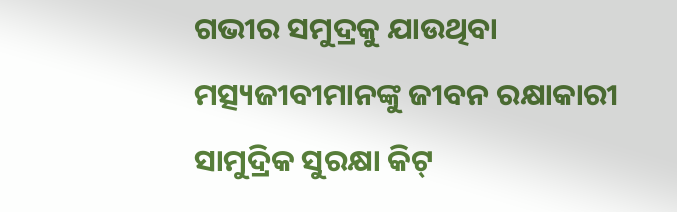ଗଭୀର ସମୁଦ୍ରକୁ ଯାଉଥିବା ମତ୍ସ୍ୟଜୀବୀମାନଙ୍କୁ ଜୀବନ ରକ୍ଷାକାରୀ ସାମୁଦ୍ରିକ ସୁରକ୍ଷା କିଟ୍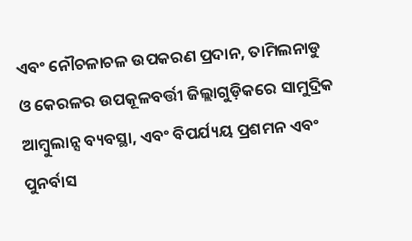ଏବଂ ନୌଚଳାଚଳ ଉପକରଣ ପ୍ରଦାନ, ତାମିଲନାଡୁ ଓ କେରଳର ଉପକୂଳବର୍ତ୍ତୀ ଜିଲ୍ଲାଗୁଡ଼ିକରେ ସାମୁଦ୍ରିକ ଆମ୍ବୁଲାନ୍ସ ବ୍ୟବସ୍ଥା, ଏବଂ ବିପର୍ଯ୍ୟୟ ପ୍ରଶମନ ଏବଂ ପୁନର୍ବାସ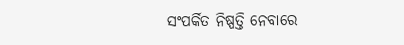ସଂପର୍କିତ ନିଷ୍ପତ୍ତି ନେବାରେ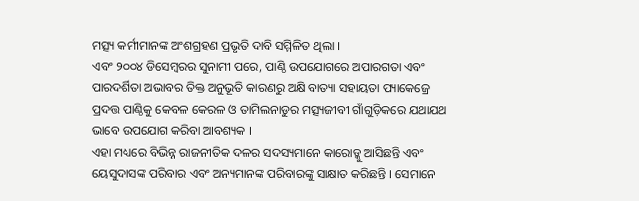ମତ୍ସ୍ୟ କର୍ମୀମାନଙ୍କ ଅଂଶଗ୍ରହଣ ପ୍ରଭୃତି ଦାବି ସମ୍ମିଳିତ ଥିଲା ।
ଏବଂ ୨୦୦୪ ଡିସେମ୍ବରର ସୁନାମୀ ପରେ, ପାଣ୍ଠି ଉପଯୋଗରେ ଅପାରଗତା ଏବଂ ପାରଦର୍ଶିତା ଅଭାବର ତିକ୍ତ ଅନୁଭୂତି କାରଣରୁ ଅକ୍ଷି ବାତ୍ୟା ସହାୟତା ପ୍ୟାକେଜ୍ରେ ପ୍ରଦତ୍ତ ପାଣ୍ଠିକୁ କେବଳ କେରଳ ଓ ତାମିଲନାଡୁର ମତ୍ସ୍ୟଜୀବୀ ଗାଁଗୁଡ଼ିକରେ ଯଥାଯଥ ଭାବେ ଉପଯୋଗ କରିବା ଆବଶ୍ୟକ ।
ଏହା ମଧ୍ୟରେ ବିଭିନ୍ନ ରାଜନୀତିକ ଦଳର ସଦସ୍ୟମାନେ କାରୋଡ୍କୁ ଆସିଛନ୍ତି ଏବଂ ୟେସୁଦାସଙ୍କ ପରିବାର ଏବଂ ଅନ୍ୟମାନଙ୍କ ପରିବାରଙ୍କୁ ସାକ୍ଷାତ କରିଛନ୍ତି । ସେମାନେ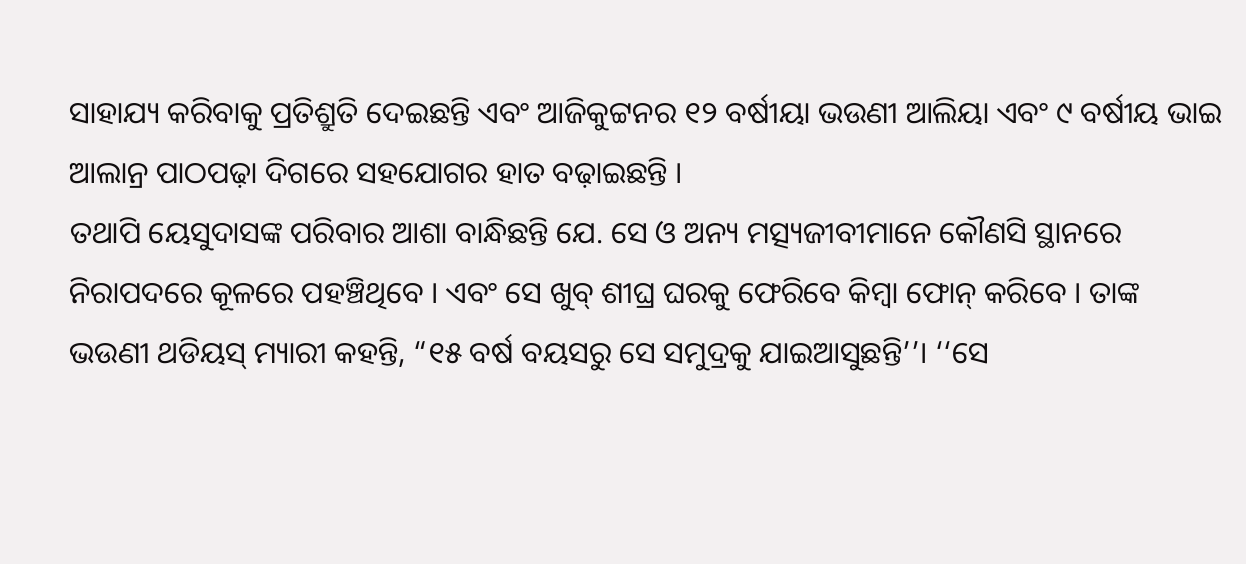ସାହାଯ୍ୟ କରିବାକୁ ପ୍ରତିଶ୍ରୁତି ଦେଇଛନ୍ତି ଏବଂ ଆଜିକୁଟ୍ଟନର ୧୨ ବର୍ଷୀୟା ଭଉଣୀ ଆଲିୟା ଏବଂ ୯ ବର୍ଷୀୟ ଭାଇ ଆଲାନ୍ର ପାଠପଢ଼ା ଦିଗରେ ସହଯୋଗର ହାତ ବଢ଼ାଇଛନ୍ତି ।
ତଥାପି ୟେସୁଦାସଙ୍କ ପରିବାର ଆଶା ବାନ୍ଧିଛନ୍ତି ଯେ. ସେ ଓ ଅନ୍ୟ ମତ୍ସ୍ୟଜୀବୀମାନେ କୌଣସି ସ୍ଥାନରେ ନିରାପଦରେ କୂଳରେ ପହଞ୍ଚିଥିବେ । ଏବଂ ସେ ଖୁବ୍ ଶୀଘ୍ର ଘରକୁ ଫେରିବେ କିମ୍ବା ଫୋନ୍ କରିବେ । ତାଙ୍କ ଭଉଣୀ ଥଡିୟସ୍ ମ୍ୟାରୀ କହନ୍ତି, “୧୫ ବର୍ଷ ବୟସରୁ ସେ ସମୁଦ୍ରକୁ ଯାଇଆସୁଛନ୍ତି’’। ‘‘ସେ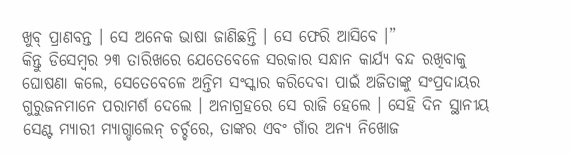ଖୁବ୍ ପ୍ରାଣବନ୍ତ । ସେ ଅନେକ ଭାଷା ଜାଣିଛନ୍ତି । ସେ ଫେରି ଆସିବେ ।”
କିନ୍ତୁ ଡିସେମ୍ବର ୨୩ ତାରିଖରେ ଯେତେବେଳେ ସରକାର ସନ୍ଧାନ କାର୍ଯ୍ୟ ବନ୍ଦ ରଖିବାକୁ ଘୋଷଣା କଲେ, ସେତେବେଳେ ଅନ୍ତିମ ସଂସ୍କାର କରିଦେବା ପାଇଁ ଅଜିତାଙ୍କୁ ସଂପ୍ରଦାୟର ଗୁରୁଜନମାନେ ପରାମର୍ଶ ଦେଲେ । ଅନାଗ୍ରହରେ ସେ ରାଜି ହେଲେ । ସେହି ଦିନ ସ୍ଥାନୀୟ ସେଣ୍ଟ ମ୍ୟାରୀ ମ୍ୟାଗ୍ଡାଲେନ୍ ଚର୍ଚ୍ଚରେ, ତାଙ୍କର ଏବଂ ଗାଁର ଅନ୍ୟ ନିଖୋଜ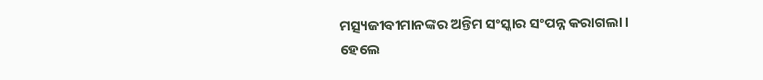ମତ୍ସ୍ୟଜୀବୀମାନଙ୍କର ଅନ୍ତିମ ସଂସ୍କାର ସଂପନ୍ନ କରାଗଲା ।
ହେଲେ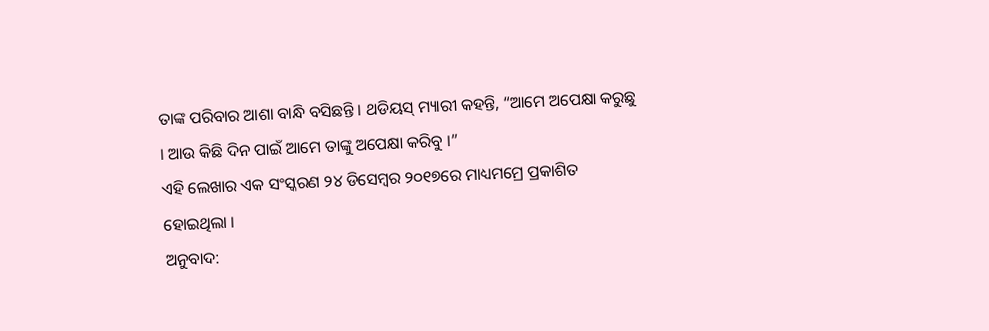ତାଙ୍କ ପରିବାର ଆଶା ବାନ୍ଧି ବସିଛନ୍ତି । ଥଡିୟସ୍ ମ୍ୟାରୀ କହନ୍ତି, “ଆମେ ଅପେକ୍ଷା କରୁଛୁ । ଆଉ କିଛି ଦିନ ପାଇଁ ଆମେ ତାଙ୍କୁ ଅପେକ୍ଷା କରିବୁ ।”
ଏହି ଲେଖାର ଏକ ସଂସ୍କରଣ ୨୪ ଡିସେମ୍ବର ୨୦୧୭ରେ ମାଧ୍ୟମମ୍ରେ ପ୍ରକାଶିତ ହୋଇଥିଲା ।
ଅନୁବାଦ: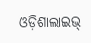ଓଡ଼ିଶାଲାଇଭ୍